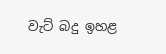වැට් බදු ඉහළ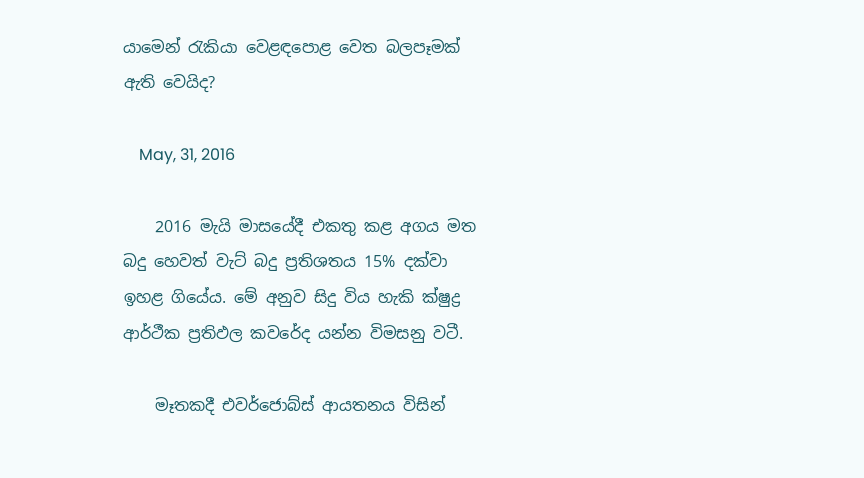යාමෙන් රැකියා වෙළඳපොළ වෙත බලපෑමක් ඇති වෙයිද?

    May, 31, 2016

    2016 මැයි මාසයේදී එකතු කළ අගය මත බදු හෙවත් වැට් බදු ප්‍රතිශතය 15% දක්වා ඉහළ ගියේය. මේ අනුව සිදු විය හැකි ක්ෂුද්‍ර ආර්ථීක ප්‍රතිඵල කවරේද යන්න විමසනු වටී.

    මෑතකදී එවර්ජොබ්ස් ආයතනය විසින්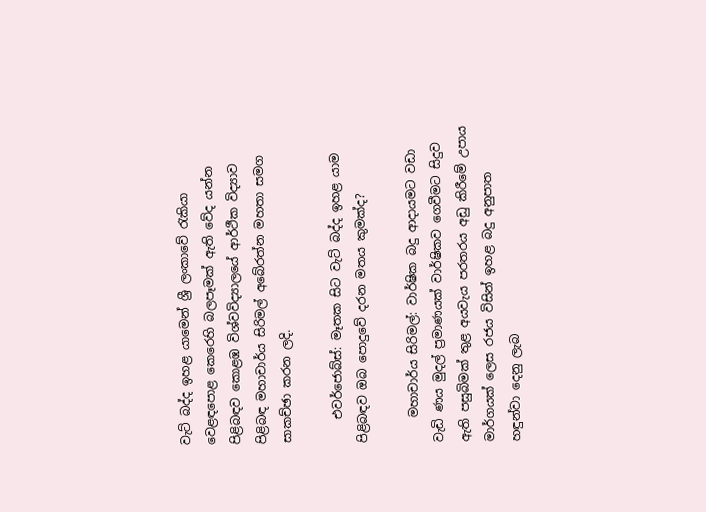වැට් බද්ද ඉහළ යාමෙන් ශ්‍රී ලංකාවේ රැකියා වෙළඳපොළ කෙරෙහි බලපෑමක් ඇති වේද යන්න පිළිබඳව කොළඹ විශ්වවිද්‍යාලයේ ආර්ථීක විද්‍යාව පිළිබඳ මහාචාර්ය සිරිමල් අබේරත්න මහතා සමග සාකච්ඡා කරන ලදි.

    එවර්ජොබ්ස්: මෑතක සිට වැට් බද්ද ඉහළ යාම පිළිබඳව ඔබ පොදුවේ දරන මතය කුමක්ද?

    මහාචාර්ය සිරිමල්: වාර්ෂික බදු ආදායමට වඩා වැඩි ණය මුදල් ප්‍රමාණයක් වාර්ෂිකව ගෙවීමට සිදුව ඇති පසුබිමක් තුළ අයවැය පරතරය අඩු කිරීමේ උපාය මාර්ගයක් ලෙස රජය විසින් ඉහළ බදු අනුපාත හඳුන්වා දෙනු ලැබ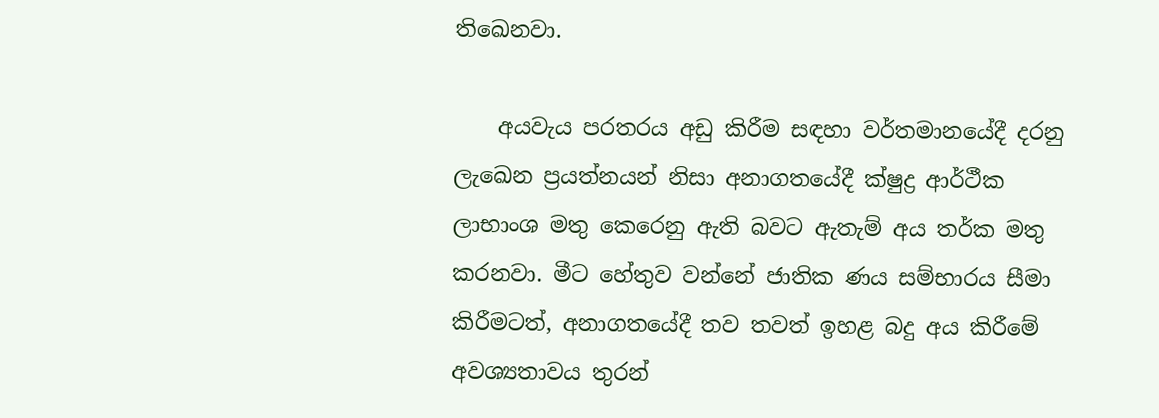තිඛෙනවා.

    අයවැය පරතරය අඩු කිරීම සඳහා වර්තමානයේදී දරනු ලැඛෙන ප්‍රයත්නයන් නිසා අනාගතයේදී ක්ෂුද්‍ර ආර්ථීක ලාභාංශ මතු කෙරෙනු ඇති බවට ඇතැම් අය තර්ක මතු කරනවා. මීට හේතුව වන්නේ ජාතික ණය සම්භාරය සීමා කිරීමටත්, අනාගතයේදී තව තවත් ඉහළ බදු අය කිරීමේ අවශ්‍යතාවය තුරන්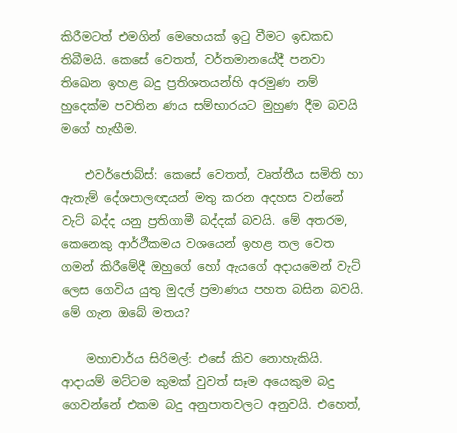කිරීමටත් එමගින් මෙහෙයක් ඉටු වීමට ඉඩකඩ තිබීමයි. කෙසේ වෙතත්, වර්තමානයේදී පනවා තිඛෙන ඉහළ බදු ප්‍රතිශතයන්හි අරමුණ නම් හුදෙක්ම පවතින ණය සම්භාරයට මුහුණ දීම බවයි මගේ හැඟීම.

    එවර්ජොබ්ස්: කෙසේ වෙතත්, වෘත්තීය සමිති හා ඇතැම් දේශපාලඥයන් මතු කරන අදහස වන්නේ වැට් බද්ද යනු ප්‍රතිගාමී බද්දක් බවයි. මේ අතරම, කෙනෙකු ආර්ථීකමය වශයෙන් ඉහළ තල වෙත ගමන් කිරීමේදී ඔහුගේ හෝ ඇයගේ අදායමෙන් වැට් ලෙස ගෙවිය යුතු මුදල් ප්‍රමාණය පහත බසින බවයි. මේ ගැන ඔබේ මතය?

    මහාචාර්ය සිරිමල්: එසේ කිව නොහැකියි. ආදායම් මට්ටම කුමක් වුවත් සෑම අයෙකුම බදු ගෙවන්නේ එකම බදු අනුපාතවලට අනුවයි. එහෙත්,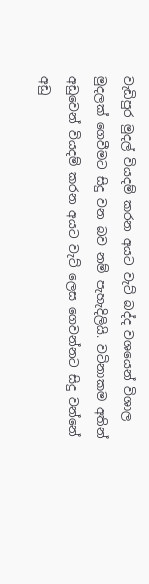වැඩිපුර මුදල් වියදම් කරන අයට වැට් බද්ද වශයෙන් විශාල මුදලක් ගෙවීමට සිදු වන බව නම් පැහැදිලියි. වටිනාකම අතින් අඩුවෙන් වියදම් කරන අයට වැට් ලෙස ගෙවන්නට සිදු වන්නේ අඩු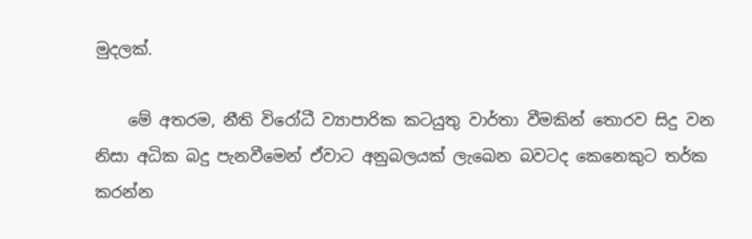මුදලක්.

    මේ අතරම, නීති විරෝධී ව්‍යාපාරික කටයුතු වාර්තා වීමකින් තොරව සිදු වන නිසා අධික බදු පැනවීමෙන් ඒවාට අනුබලයක් ලැඛෙන බවටද කෙනෙකුට තර්ක කරන්න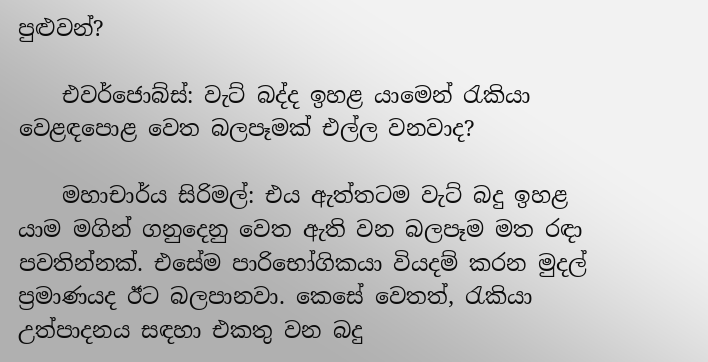පුළුවන්?

    එවර්ජොබ්ස්: වැට් බද්ද ඉහළ යාමෙන් රැකියා වෙළඳපොළ වෙත බලපෑමක් එල්ල වනවාද?

    මහාචාර්ය සිරිමල්: එය ඇත්තටම වැට් බදු ඉහළ යාම මගින් ගනුදෙනු වෙත ඇති වන බලපෑම මත රඳා පවතින්නක්. එසේම පාරිභෝගිකයා වියදම් කරන මුදල් ප්‍රමාණයද ඊට බලපානවා. කෙසේ වෙතත්, රැකියා උත්පාදනය සඳහා එකතු වන බදු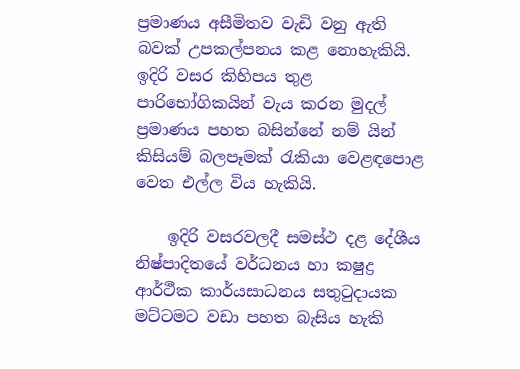ප්‍රමාණය අසීමිතව වැඩි වනු ඇති බවක් උපකල්පනය කළ නොහැකියි. ඉදිරි වසර කිහිපය තුළ පාරිභෝගිකයින් වැය කරන මුදල් ප්‍රමාණය පහත බසින්නේ නම් යින් කිසියම් බලපෑමක් රැකියා වෙළඳපොළ වෙත එල්ල විය හැකියි.

    ඉදිරි වසරවලදී සමස්ථ දළ දේශීය නිෂ්පාදිතයේ වර්ධනය හා ක‍ෂුද්‍ර ආර්ථීක කාර්යසාධනය සතුටුදායක මට්ටමට වඩා පහත බැසිය හැකි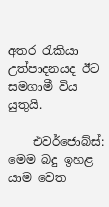අතර රැකියා උත්පාදනයද ඊට සමගාමී විය යුතුයි.

    එවර්ජොබ්ස්: මෙම බදු ඉහළ යාම වෙත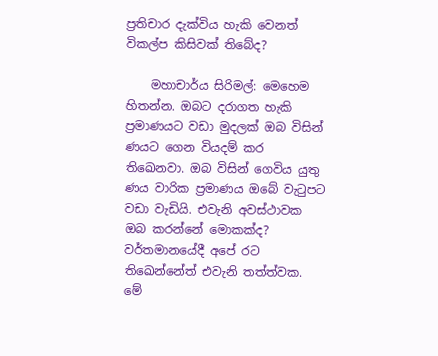ප්‍රතිචාර දැක්විය හැකි වෙනත් විකල්ප කිසිවක් තිබේද?

    මහාචාර්ය සිරිමල්: මෙහෙම හිතන්න. ඔබට දරාගත හැකි ප්‍රමාණයට වඩා මුදලක් ඔබ විසින් ණයට ගෙන වියදම් කර තිඛෙනවා. ඔබ විසින් ගෙවිය යුතු ණය වාරික ප්‍රමාණය ඔබේ වැටුපට වඩා වැඩියි. එවැනි අවස්ථාවක ඔබ කරන්නේ මොකක්ද? වර්තමානයේදී අපේ රට තිඛෙන්නේත් එවැනි තත්ත්වක. මේ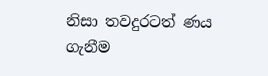නිසා තවදුරටත් ණය ගැනීම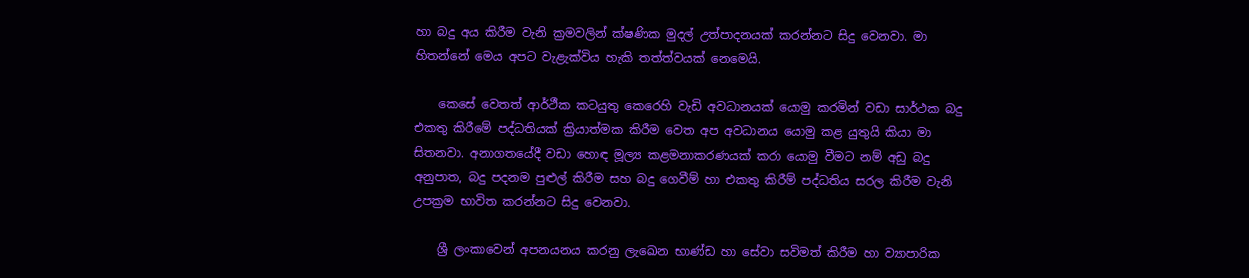හා බදු අය කිරීම වැනි ක්‍රමවලින් ක්ෂණික මුදල් උත්පාදනයක් කරන්නට සිදු වෙනවා. මා හිතන්නේ මෙය අපට වැළැක්විය හැකි තත්ත්වයක් නෙමෙයි.

    කෙසේ වෙතත් ආර්ථීක කටයුතු කෙරෙහි වැඩි අවධානයක් යොමු කරමින් වඩා සාර්ථක බදු එකතු කිරීමේ පද්ධතියක් ක්‍රියාත්මක කිරීම වෙත අප අවධානය යොමු කළ යුතුයි කියා මා සිතනවා. අනාගතයේදී වඩා හොඳ මූල්‍ය කළමනාකරණයක් කරා යොමු වීමට නම් අඩු බදු අනුපාත, බදු පදනම පුළුල් කිරීම සහ බදු ගෙවීම් හා එකතු කිරීම් පද්ධතිය සරල කිරීම වැනි උපක්‍රම භාවිත කරන්නට සිදු වෙනවා.

    ශ්‍රී ලංකාවෙන් අපනයනය කරනු ලැඛෙන භාණ්ඩ හා සේවා සවිමත් කිරීම හා ව්‍යාපාරික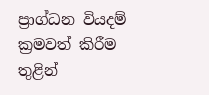ප්‍රාග්ධන වියදම් ක්‍රමවත් කිරීම තුළින්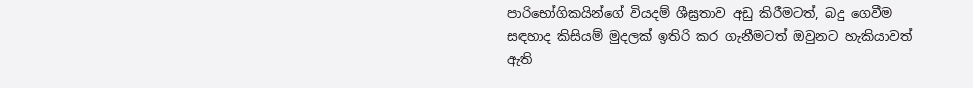පාරිභෝගිකයින්ගේ වියදම් ශීඝ්‍රතාව අඩු කිරීමටත්, බදු ගෙවීම සඳහාද කිසියම් මුදලක් ඉතිරි කර ගැනීමටත් ඔවුනට හැකියාවත් ඇති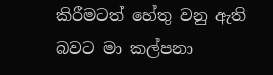කිරීමටත් හේතු වනු ඇති බවට මා කල්පනා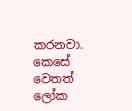කරනවා. කෙසේ වෙතත් ලෝක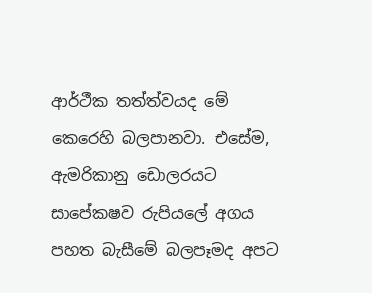ආර්ථීක තත්ත්වයද මේ කෙරෙහි බලපානවා. එසේම, ඇමරිකානු ඩොලරයට සාපේක‍ෂව රුපියලේ අගය පහත බැසීමේ බලපෑමද අපට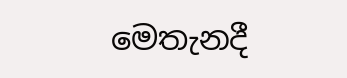මෙතැනදී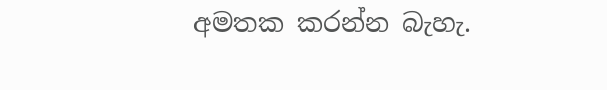අමතක කරන්න බැහැ.